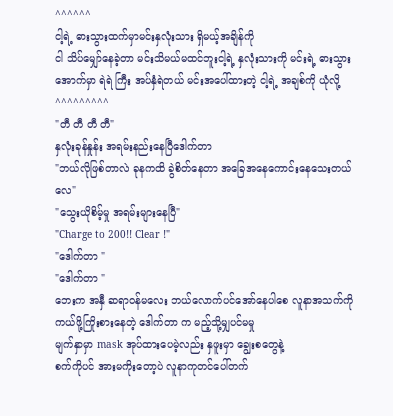^^^^^^
ငါ့ရဲ့ ဓားသွားထက်မှာမင်းနှလုံးသား ရှိမယ့်အချိန်ကို
ငါ သိပ်မျှော်နေခဲ့တာ မင်းသိမယ်မထင်ဘူးငါ့ရဲ့ နှလုံးသားကို မင်းရဲ့ ဓားသွားအောက်မှာ ရဲရဲ ကြီး အပ်နှံရဲတယ် မင်းအပေါ်ထားတဲ့ ငါ့ရဲ့ အချစ်ကို ယုံလို့
^^^^^^^^^
"တီ တီ တီ တီ"
နှလုံးခုန်နှုန်း အရမ်းနည်းနေပြီဒေါက်တာ
"ဘယ်လိုဖြစ်တာလဲ ခုနကထိ ခွဲစိတ်နေတာ အခြေအနေကောင်းနေသေးတယ်လေ"
"သွေးယိုစိမ့်မှု အရမ်းများနေပြီ"
"Charge to 200!! Clear !"
"ဒေါက်တာ "
"ဒေါက်တာ "
ဘေးက အနှီ ဆရာဝန်မလေး ဘယ်လောက်ပင်အော်နေပါစေ လူနာအသက်ကို ကယ်ဖို့ကြိုးစားနေတဲ့ ဒေါက်တာ က မည့်သို့မျှပင်မမှု
မျက်နှာမှာ mask အုပ်ထားပေမဲ့လည်း နှဖူးမှာ ချွေးစတွေနဲ့
စက်ကိုပင် အားမကိုးတော့ပဲ လူနာကုတင်ပေါ်တက်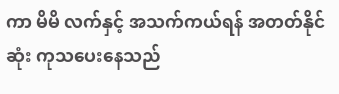ကာ မိမိ လက်နှင့် အသက်ကယ်ရန် အတတ်နိုင်ဆုံး ကုသပေးနေသည်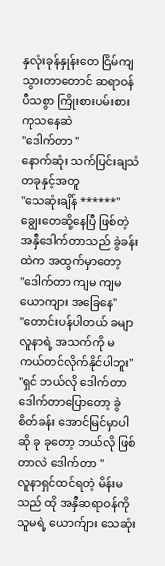နှလုံးခုန်နှုန်းတေ ငြိမ်ကျသွားတာတောင် ဆရာဝန် ပီသစွာ ကြိုးစားပမ်းစား ကုသနေဆဲ
"ဒေါက်တာ "
နောက်ဆုံး သက်ပြင်းချသံ တခုနှင့်အတူ
"သေဆုံးချိန် ******"
ချွေးတေဆို့နေပြီ ဖြစ်တဲ့ အနှီဒေါက်တာသည် ခွဲခန်းထဲက အထွက်မှာတော့
"ဒေါက်တာ ကျမ ကျမ ယောကျား အခြေနေ"
"တောင်းပန်ပါတယ် ခမျာ လူနာရဲ့ အသက်ကို မကယ်တင်လိုက်နိုင်ပါဘူး"
"ရှင် ဘယ်လို ဒေါက်တာ ဒေါက်တာပြောတော့ ခွဲစိတ်ခန်း အောင်မြင်မှာပါဆို ခု ခုတော့ ဘယ်လို ဖြစ်တာလဲ ဒေါက်တာ "
လူနာရှင်ထင်ရတဲ့ မိန်းမသည် ထို အနှီဆရာဝန်ကို သူမရဲ့ ယောက်ျား သေဆုံး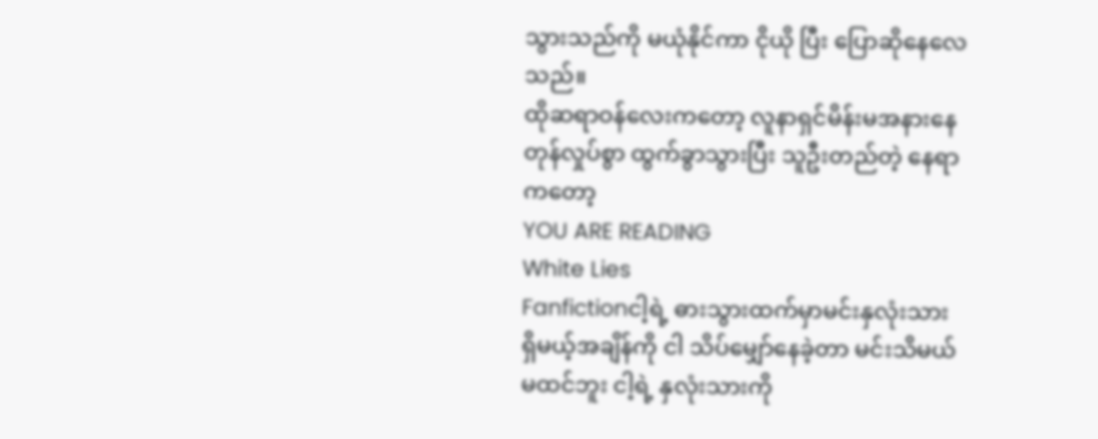သွားသည်ကို မယုံနိုင်ကာ ငိုယို ပြီး ပြောဆိုနေလေသည်။
ထိုဆရာဝန်လေးကတော့ လူနာရှင်မိန်းမအနားနေ တုန်လှုပ်စွာ ထွက်ခွာသွားပြီး သူဦးတည်တဲ့ နေရာကတော့
YOU ARE READING
White Lies
Fanfictionငါ့ရဲ့ ဓားသွားထက်မှာမင်းနှလုံးသား ရှိမယ့်အချိန်ကို ငါ သိပ်မျှော်နေခဲ့တာ မင်းသိမယ်မထင်ဘူး ငါ့ရဲ့ နှလုံးသားကို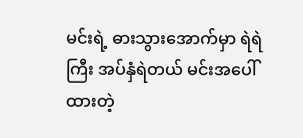မင်းရဲ့ ဓားသွားအောက်မှာ ရဲရဲ ကြီး အပ်နှံရဲတယ် မင်းအပေါ်ထားတဲ့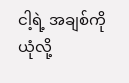ငါ့ရဲ့ အချစ်ကို ယုံလို့